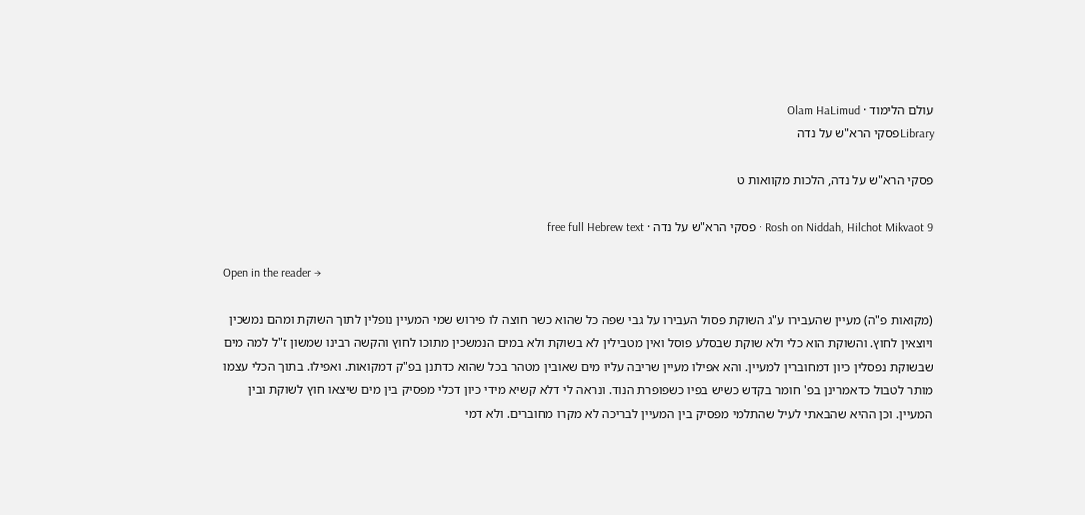עולם הלימוד · Olam HaLimud
Libraryפסקי הרא"ש על נדה

פסקי הרא"ש על נדה, הלכות מקוואות ט

Rosh on Niddah, Hilchot Mikvaot 9 · פסקי הרא"ש על נדה · free full Hebrew text

Open in the reader →

(מקואות פ"ה) מעיין שהעבירו ע"ג השוקת פסול העבירו על גבי שפה כל שהוא כשר חוצה לו פירוש שמי המעיין נופלין לתוך השוקת ומהם נמשכין ויוצאין לחוץ. והשוקת הוא כלי ולא שוקת שבסלע פוסל ואין מטבילין לא בשוקת ולא במים הנמשכין מתוכו לחוץ והקשה רבינו שמשון ז"ל למה מים שבשוקת נפסלין כיון דמחוברין למעיין. והא אפילו מעיין שריבה עליו מים שאובין מטהר בכל שהוא כדתנן בפ"ק דמקואות. ואפילו. בתוך הכלי עצמו מותר לטבול כדאמרינן בפ' חומר בקדש כשיש בפיו כשפופרת הנוד. ונראה לי דלא קשיא מידי כיון דכלי מפסיק בין מים שיצאו חוץ לשוקת ובין המעיין. וכן ההיא שהבאתי לעיל שהתלמי מפסיק בין המעיין לבריכה לא מקרו מחוברים. ולא דמי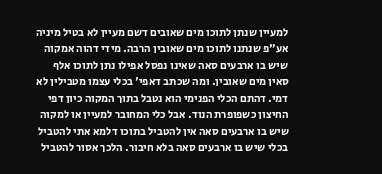למעיין שנתן לתוכו מים שאובים דשם מעיין לא בטיל מיניה אע"פ שנתנו לתוכו מים שאובין הרבה. מידי דהוה אמקוה שיש בו ארבעים סאה שאינו נפסל אפילו נתן לתוכו אלף סאין מים שאובין. ומה שכתב דאפי' בכלי עצמו מטבילין לא דמי. דהתם הכלי הפנימי הוא נטבל בתוך המקוה כיון דפי החיצון כשפופרת הנוד. אבל כלי המחובר למעיין או למקוה שיש בו ארבעים סאה אין להטביל בתוכו דלמא אתי להטביל בכלי שיש בו ארבעים סאה בלא חיבור. הלכך אסור להטביל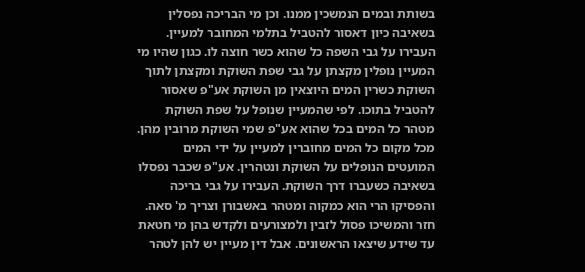בשותת ובמים הנמשכין ממנו. וכן מי הבריכה נפסלין בשאיבה כיון דאסור להטביל בתלמי המחובר למעיין. העבירו על גבי השפה כל שהוא כשר חוצה לו. כגון שהיו מי המעיין נופלין מקצתן על גבי שפת השוקת ומקצתן לתוך השוקת כשרין המים היוצאין מן השוקת אע"פ שאסור להטביל בתוכו. לפי שהמעיין שנופל על שפת השוקת מטהר כל המים בכל שהוא אע"פ שמי השוקת מרובין מהן. מכל מקום כל המים מחוברין למעיין על ידי המים המועטים הנופלים על השוקת ונטהרין. אע"פ שכבר נפסלו בשאיבה כשעברו דרך השוקת. העבירו על גבי בריכה והפסיקו הרי הוא כמקוה ומטהר באשבורן וצריך מ' סאה. חזר והמשיכו פסול לזבין ולמצורעים ולקדש בהן מי חטאת עד שידע שיצאו הראשונים. אבל דין מעיין יש להן לטהר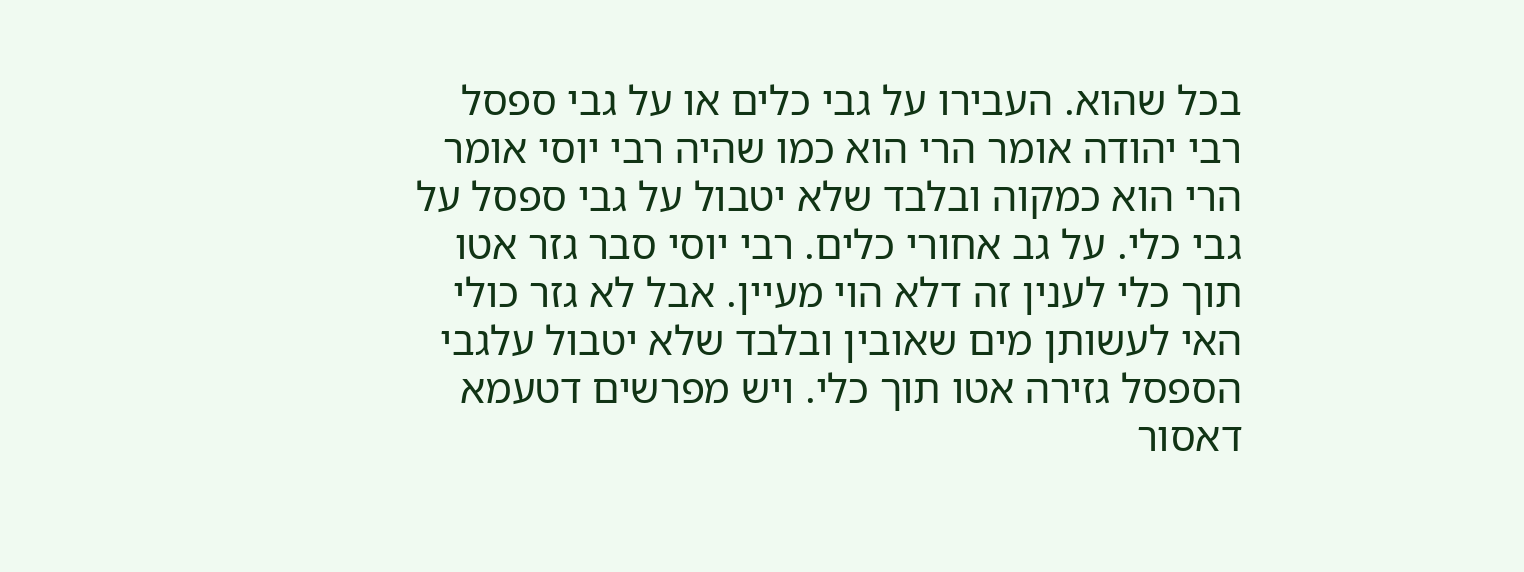בכל שהוא. העבירו על גבי כלים או על גבי ספסל רבי יהודה אומר הרי הוא כמו שהיה רבי יוסי אומר הרי הוא כמקוה ובלבד שלא יטבול על גבי ספסל על גבי כלי. על גב אחורי כלים. רבי יוסי סבר גזר אטו תוך כלי לענין זה דלא הוי מעיין. אבל לא גזר כולי האי לעשותן מים שאובין ובלבד שלא יטבול עלגבי הספסל גזירה אטו תוך כלי. ויש מפרשים דטעמא דאסור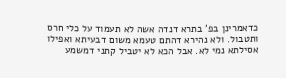כדאמרינן בפ' בתרא דנדה אשה לא תעמוד על כלי חרס ותטבול. ולא נהירא דהתם טעמא משום דבעיתא ואפילו אסילתא נמי לא. אבל הכא לא יטביל קתני דמשמע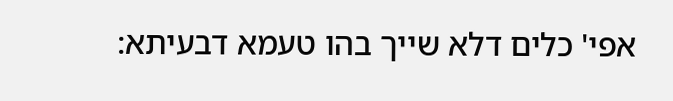אפי' כלים דלא שייך בהו טעמא דבעיתא: